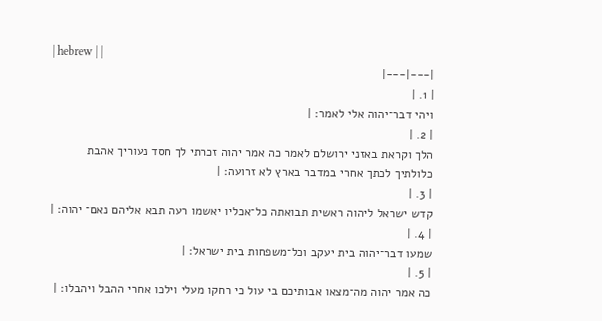| hebrew | |
|---|---|
| 1. |
ויהי דבר־יהוה אלי לאמר׃ |
| 2. |
הלך וקראת באזני ירושלם לאמר כה אמר יהוה זכרתי לך חסד נעוריך אהבת כלולתיך לכתך אחרי במדבר בארץ לא זרועה׃ |
| 3. |
קדש ישראל ליהוה ראשית תבואתה כל־אכליו יאשמו רעה תבא אליהם נאם־ יהוה׃ |
| 4. |
שמעו דבר־יהוה בית יעקב וכל־משפחות בית ישראל׃ |
| 5. |
כה אמר יהוה מה־מצאו אבותיכם בי עול כי רחקו מעלי וילכו אחרי ההבל ויהבלו׃ |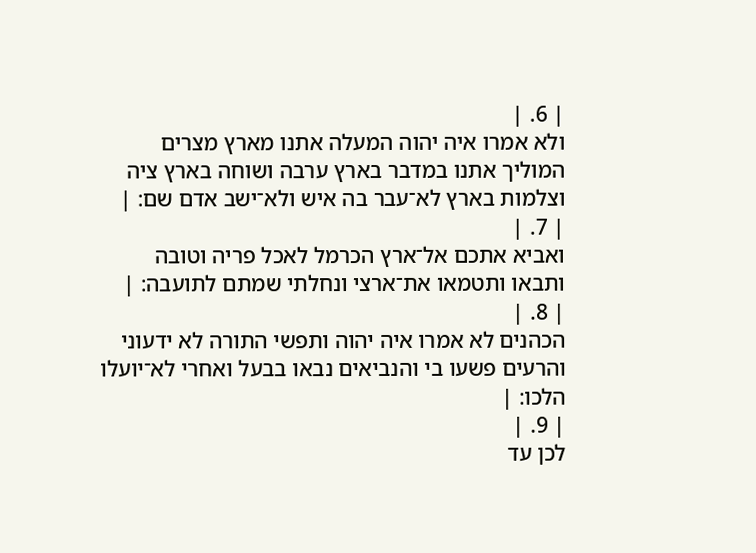| 6. |
ולא אמרו איה יהוה המעלה אתנו מארץ מצרים המוליך אתנו במדבר בארץ ערבה ושוחה בארץ ציה וצלמות בארץ לא־עבר בה איש ולא־ישב אדם שם׃ |
| 7. |
ואביא אתכם אל־ארץ הכרמל לאכל פריה וטובה ותבאו ותטמאו את־ארצי ונחלתי שמתם לתועבה׃ |
| 8. |
הכהנים לא אמרו איה יהוה ותפשי התורה לא ידעוני והרעים פשעו בי והנביאים נבאו בבעל ואחרי לא־יועלו הלכו׃ |
| 9. |
לכן עד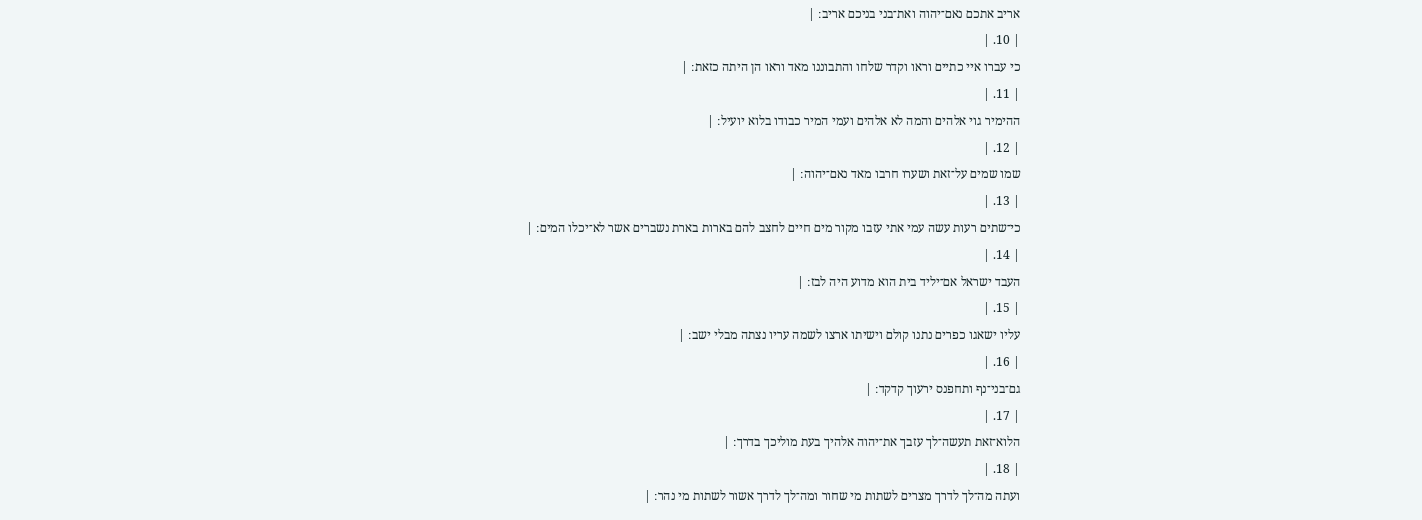אריב אתכם נאם־יהוה ואת־בני בניכם אריב׃ |
| 10. |
כי עברו איי כתיים וראו וקדר שלחו והתבוננו מאד וראו הן היתה כזאת׃ |
| 11. |
ההימיר גוי אלהים והמה לא אלהים ועמי המיר כבודו בלוא יועיל׃ |
| 12. |
שמו שמים על־זאת ושערו חרבו מאד נאם־יהוה׃ |
| 13. |
כי־שתים רעות עשה עמי אתי עזבו מקור מים חיים לחצב להם בארות בארת נשברים אשר לא־יכלו המים׃ |
| 14. |
העבד ישראל אם־יליד בית הוא מדוע היה לבז׃ |
| 15. |
עליו ישאגו כפרים נתנו קולם וישיתו ארצו לשמה עריו נצתה מבלי ישב׃ |
| 16. |
גם־בני־נף ותחפנס ירעוך קדקד׃ |
| 17. |
הלוא־זאת תעשה־לך עזבך את־יהוה אלהיך בעת מוליכך בדרך׃ |
| 18. |
ועתה מה־לך לדרך מצרים לשתות מי שחור ומה־לך לדרך אשור לשתות מי נהר׃ |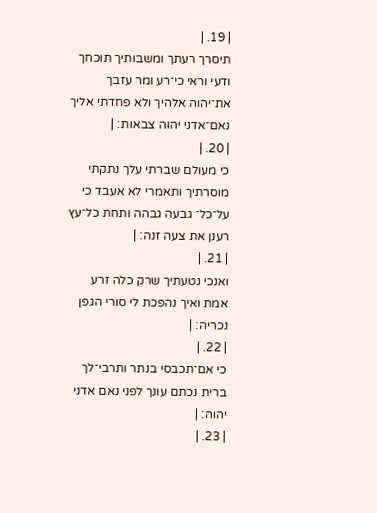| 19. |
תיסרך רעתך ומשבותיך תוכחך ודעי וראי כי־רע ומר עזבך את־יהוה אלהיך ולא פחדתי אליך נאם־אדני יהוה צבאות׃ |
| 20. |
כי מעולם שברתי עלך נתקתי מוסרתיך ותאמרי לא אעבד כי על־כל־ גבעה גבהה ותחת כל־עץ רענן את צעה זנה׃ |
| 21. |
ואנכי נטעתיך שרק כלה זרע אמת ואיך נהפכת לי סורי הגפן נכריה׃ |
| 22. |
כי אם־תכבסי בנתר ותרבי־לך ברית נכתם עונך לפני נאם אדני יהוה׃ |
| 23. |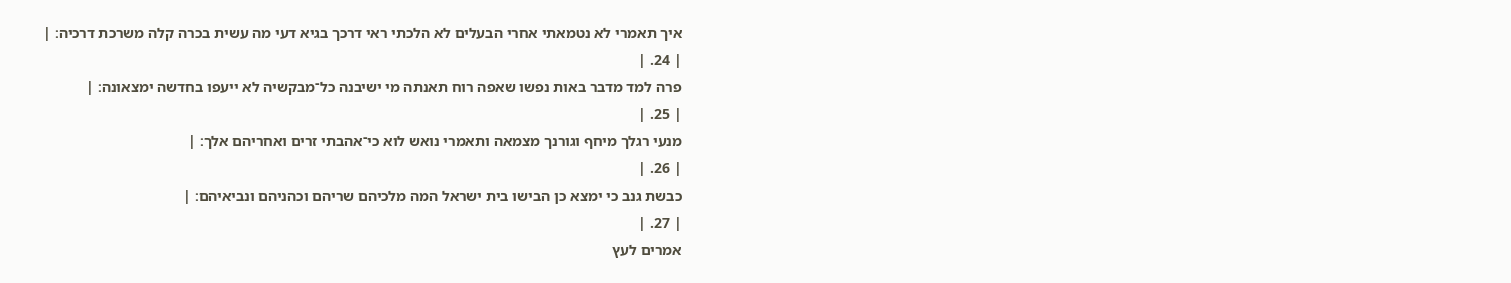איך תאמרי לא נטמאתי אחרי הבעלים לא הלכתי ראי דרכך בגיא דעי מה עשית בכרה קלה משרכת דרכיה׃ |
| 24. |
פרה למד מדבר באות נפשו שאפה רוח תאנתה מי ישיבנה כל־מבקשיה לא ייעפו בחדשה ימצאונה׃ |
| 25. |
מנעי רגלך מיחף וגורנך מצמאה ותאמרי נואש לוא כי־אהבתי זרים ואחריהם אלך׃ |
| 26. |
כבשת גנב כי ימצא כן הבישו בית ישראל המה מלכיהם שריהם וכהניהם ונביאיהם׃ |
| 27. |
אמרים לעץ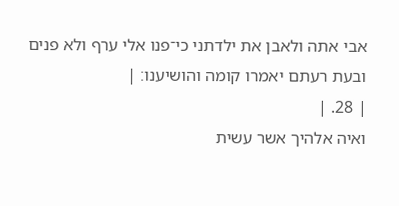אבי אתה ולאבן את ילדתני כי־פנו אלי ערף ולא פנים ובעת רעתם יאמרו קומה והושיענו׃ |
| 28. |
ואיה אלהיך אשר עשית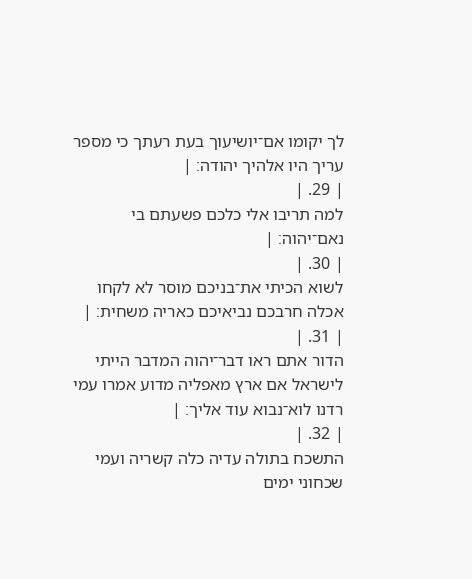לך יקומו אם־יושיעוך בעת רעתך כי מספר עריך היו אלהיך יהודה׃ |
| 29. |
למה תריבו אלי כלכם פשעתם בי נאם־יהוה׃ |
| 30. |
לשוא הכיתי את־בניכם מוסר לא לקחו אכלה חרבכם נביאיכם כאריה משחית׃ |
| 31. |
הדור אתם ראו דבר־יהוה המדבר הייתי לישראל אם ארץ מאפליה מדוע אמרו עמי רדנו לוא־נבוא עוד אליך׃ |
| 32. |
התשכח בתולה עדיה כלה קשריה ועמי שכחוני ימים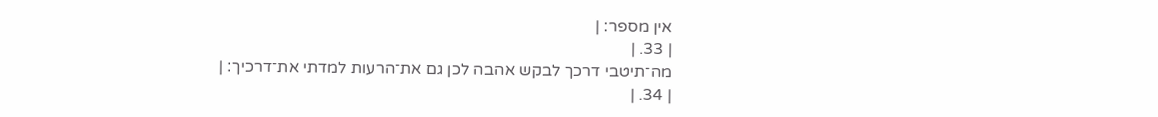אין מספר׃ |
| 33. |
מה־תיטבי דרכך לבקש אהבה לכן גם את־הרעות למדתי את־דרכיך׃ |
| 34. |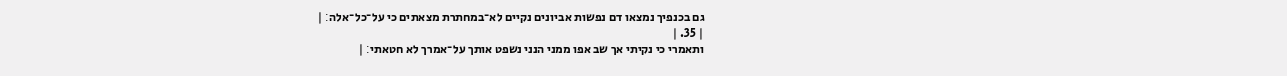גם בכנפיך נמצאו דם נפשות אביונים נקיים לא־במחתרת מצאתים כי על־כל־אלה׃ |
| 35. |
ותאמרי כי נקיתי אך שב אפו ממני הנני נשפט אותך על־אמרך לא חטאתי׃ |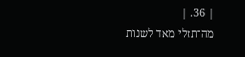| 36. |
מה־תזלי מאד לשנות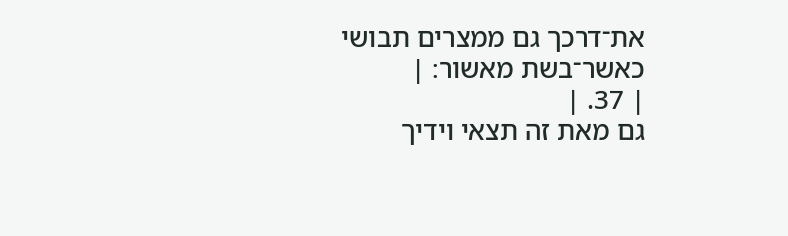את־דרכך גם ממצרים תבושי כאשר־בשת מאשור׃ |
| 37. |
גם מאת זה תצאי וידיך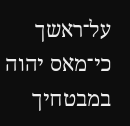על־ראשך כי־מאס יהוה במבטחיך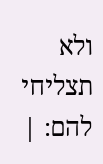ולא תצליחי להם׃ |